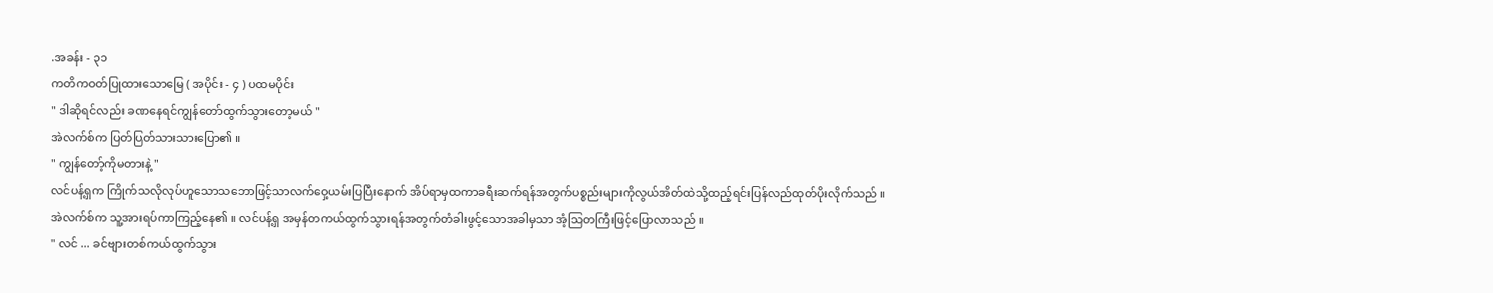.အခန်း - ၃၁
ကတိကဝတ်ပြုထားသောမြေ ( အပိုင်း - ၄ ) ပထမပိုင်း
" ဒါဆိုရင်လည်း ခဏနေရင်ကျွန်တော်ထွက်သွားတော့မယ် "
အဲလက်စ်က ပြတ်ပြတ်သားသားပြော၏ ။
" ကျွန်တော့်ကိုမတားနဲ့ "
လင်ပန့်ရှက ကြိုက်သလိုလုပ်ဟူသောသဘောဖြင့်သာလက်ဝှေ့ယမ်းပြပြီးနောက် အိပ်ရာမှထကာခရီးဆက်ရန်အတွက်ပစ္စည်းများကိုလွယ်အိတ်ထဲသို့ထည့်ရင်းပြန်လည်ထုတ်ပိုးလိုက်သည် ။
အဲလက်စ်က သူ့အားရပ်ကာကြည့်နေ၏ ။ လင်ပန့်ရှ အမှန်တကယ်ထွက်သွားရန်အတွက်တံခါးဖွင့်သောအခါမှသာ အံ့သြတကြီးဖြင့်ပြောလာသည် ။
" လင် ... ခင်ဗျားတစ်ကယ်ထွက်သွား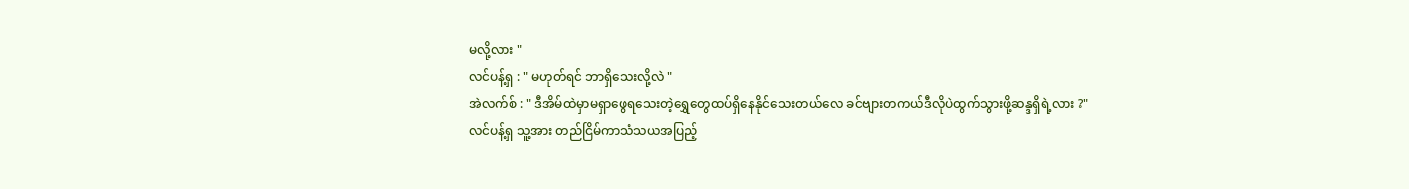မလို့လား "
လင်ပန့်ရှ : " မဟုတ်ရင် ဘာရှိသေးလို့လဲ "
အဲလက်စ် : " ဒီအိမ်ထဲမှာမရှာဖွေရသေးတဲ့ရွှေတွေထပ်ရှိနေနိုင်သေးတယ်လေ ခင်ဗျားတကယ်ဒီလိုပဲထွက်သွားဖို့ဆန္ဒရှိရဲ့လား ?"
လင်ပန့်ရှ သူ့အား တည်ငြိမ်ကာသံသယအပြည့်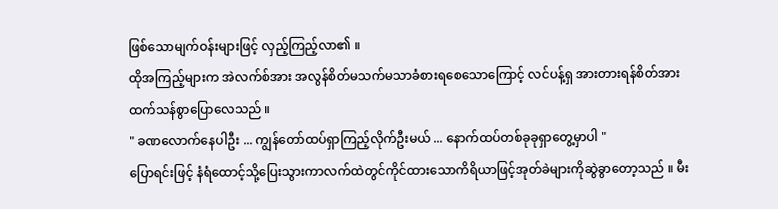ဖြစ်သောမျက်ဝန်းများဖြင့် လှည့်ကြည့်လာ၏ ။
ထိုအကြည့်များက အဲလက်စ်အား အလွန်စိတ်မသက်မသာခံစားရစေသောကြောင့် လင်ပန့်ရှ အားတားရန်စိတ်အားထက်သန်စွာပြောလေသည် ။
" ခဏလောက်နေပါဦး ... ကျွန်တော်ထပ်ရှာကြည့်လိုက်ဦးမယ် ... နောက်ထပ်တစ်ခုခုရှာတွေ့မှာပါ "
ပြောရင်းဖြင့် နံရံထောင့်သို့ပြေးသွားကာလက်ထဲတွင်ကိုင်ထားသောကိရိယာဖြင့်အုတ်ခဲများကိုဆွဲခွာတော့သည် ။ မီး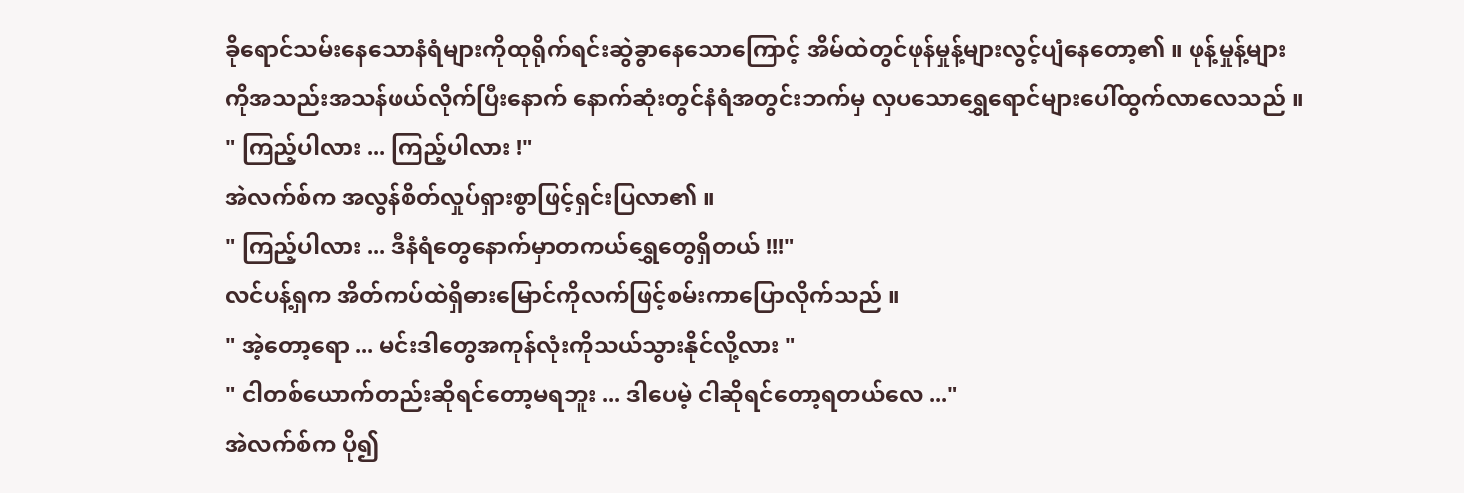ခိုရောင်သမ်းနေသောနံရံများကိုထုရိုက်ရင်းဆွဲခွာနေသောကြောင့် အိမ်ထဲတွင်ဖုန်မှုန့်များလွင့်ပျံနေတော့၏ ။ ဖုန့်မှုန့်များကိုအသည်းအသန်ဖယ်လိုက်ပြီးနောက် နောက်ဆုံးတွင်နံရံအတွင်းဘက်မှ လှပသောရွှေရောင်များပေါ်ထွက်လာလေသည် ။
" ကြည့်ပါလား ... ကြည့်ပါလား !"
အဲလက်စ်က အလွန်စိတ်လှုပ်ရှားစွာဖြင့်ရှင်းပြလာ၏ ။
" ကြည့်ပါလား ... ဒီနံရံတွေနောက်မှာတကယ်ရွှေတွေရှိတယ် !!!"
လင်ပန့်ရှက အိတ်ကပ်ထဲရှိဓားမြောင်ကိုလက်ဖြင့်စမ်းကာပြောလိုက်သည် ။
" အဲ့တော့ရော ... မင်းဒါတွေအကုန်လုံးကိုသယ်သွားနိုင်လို့လား "
" ငါတစ်ယောက်တည်းဆိုရင်တော့မရဘူး ... ဒါပေမဲ့ ငါဆိုရင်တော့ရတယ်လေ ..."
အဲလက်စ်က ပို၍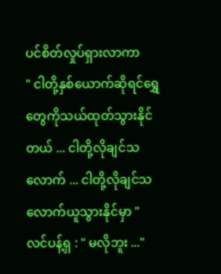ပင်စိတ်လှုပ်ရှားလာကာ
" ငါတို့နှစ်ယောက်ဆိုရင်ရွှေတွေကိုသယ်ထုတ်သွားနိုင်တယ် ... ငါတို့လိုချင်သလောက် ... ငါတို့လိုချင်သလောက်ယူသွားနိုင်မှာ "
လင်ပန့်ရှ : " မလိုဘူး ..."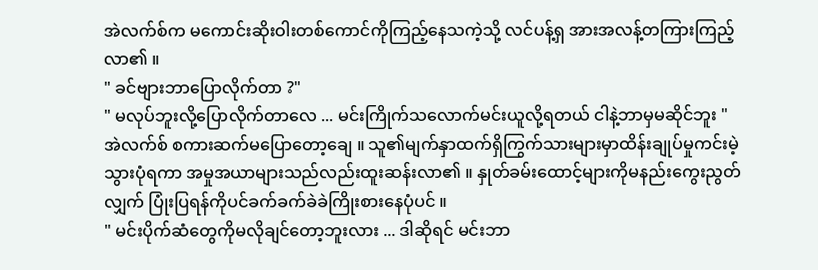အဲလက်စ်က မကောင်းဆိုးဝါးတစ်ကောင်ကိုကြည့်နေသကဲ့သို့ လင်ပန့်ရှ အားအလန့်တကြားကြည့်လာ၏ ။
" ခင်ဗျားဘာပြောလိုက်တာ ?"
" မလုပ်ဘူးလို့ပြောလိုက်တာလေ ... မင်းကြိုက်သလောက်မင်းယူလို့ရတယ် ငါနဲ့ဘာမှမဆိုင်ဘူး "
အဲလက်စ် စကားဆက်မပြောတော့ချေ ။ သူ၏မျက်နှာထက်ရှိကြွက်သားများမှာထိန်းချုပ်မှုကင်းမဲ့သွားပုံရကာ အမှုအယာများသည်လည်းထူးဆန်းလာ၏ ။ နှုတ်ခမ်းထောင့်များကိုမနည်းကွေးညွတ်လျှက် ပြုံးပြရန်ကိုပင်ခက်ခက်ခဲခဲကြိုးစားနေပုံပင် ။
" မင်းပိုက်ဆံတွေကိုမလိုချင်တော့ဘူးလား ... ဒါဆိုရင် မင်းဘာ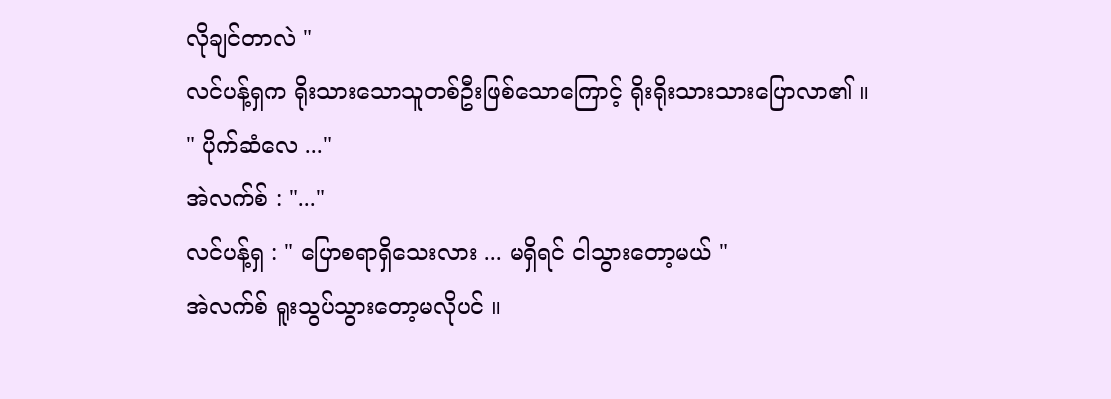လိုချင်တာလဲ "
လင်ပန့်ရှက ရိုးသားသောသူတစ်ဦးဖြစ်သောကြောင့် ရိုးရိုးသားသားပြောလာ၏ ။
" ပိုက်ဆံလေ ..."
အဲလက်စ် : "..."
လင်ပန့်ရှ : " ပြောစရာရှိသေးလား ... မရှိရင် ငါသွားတော့မယ် "
အဲလက်စ် ရူးသွပ်သွားတော့မလိုပင် ။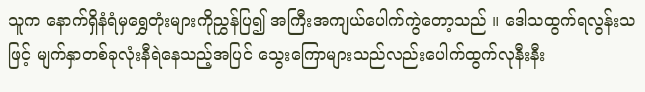သူက နောက်ရှိနံရံမှရွှေတုံးများကိုညွှန်ပြ၍ အကြီးအကျယ်ပေါက်ကွဲတော့သည် ။ ဒေါသထွက်ရလွန်းသဖြင့် မျက်နှာတစ်ခုလုံးနီရဲနေသည့်အပြင် သွေးကြောများသည်လည်းပေါက်ထွက်လုနီးနီး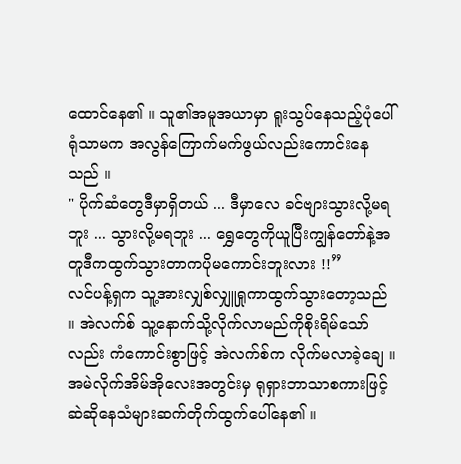ထောင်နေ၏ ။ သူ၏အမူအယာမှာ ရူးသွပ်နေသည့်ပုံပေါ်ရုံသာမက အလွန်ကြောက်မက်ဖွယ်လည်းကောင်းနေသည် ။
" ပိုက်ဆံတွေဒီမှာရှိတယ် ... ဒီမှာလေ ခင်ဗျားသွားလို့မရဘူး ... သွားလို့မရဘူး ... ရွှေတွေကိုယူပြီးကျွန်တော်နဲ့အတူဒီကထွက်သွားတာကပိုမကောင်းဘူးလား !!”
လင်ပန့်ရှက သူ့အားလျှစ်လျှူရှုကာထွက်သွားတော့သည် ။ အဲလက်စ် သူ့နောက်သို့လိုက်လာမည်ကိုစိုးရိမ်သော်လည်း ကံကောင်းစွာဖြင့် အဲလက်စ်က လိုက်မလာခဲ့ချေ ။ အမဲလိုက်အိမ်အိုလေးအတွင်းမှ ရုရှားဘာသာစကားဖြင့်ဆဲဆိုနေသံများဆက်တိုက်ထွက်ပေါ်နေ၏ ။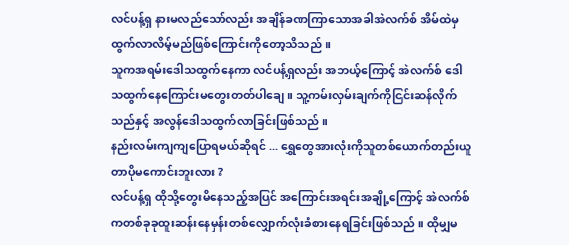လင်ပန့်ရှ နားမလည်သော်လည်း အချိန်ခဏကြာသောအခါအဲလက်စ် အိမ်ထဲမှထွက်လာလိမ့်မည်ဖြစ်ကြောင်းကိုတော့သိသည် ။
သူကအရမ်းဒေါသထွက်နေကာ လင်ပန့်ရှလည်း အဘယ့်ကြောင့် အဲလက်စ် ဒေါသထွက်နေကြောင်းမတွေးတတ်ပါချေ ။ သူ့ကမ်းလှမ်းချက်ကိုငြင်းဆန်လိုက်သည်နှင့် အလွန်ဒေါသထွက်လာခြင်းဖြစ်သည် ။
နည်းလမ်းကျကျပြောရမယ်ဆိုရင် ... ရွှေတွေအားလုံးကိုသူတစ်ယောက်တည်းယူတာပိုမကောင်းဘူးလား ?
လင်ပန့်ရှ ထိုသို့တွေးမိနေသည့်အပြင် အကြောင်းအရင်းအချို့ကြောင့် အဲလက်စ် ကတစ်ခုခုထူးဆန်းနေမှန်းတစ်လျှောက်လုံးခံစားနေရခြင်းဖြစ်သည် ။ ထိုမျှမ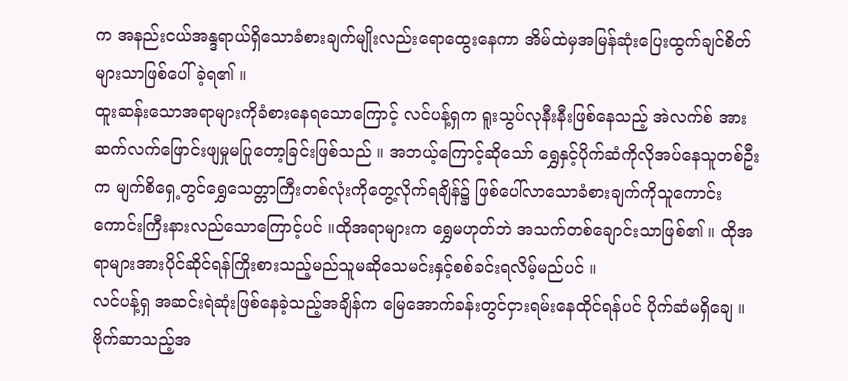က အနည်းငယ်အန္ဒရာယ်ရှိသောခံစားချက်မျိုးလည်းရောထွေးနေကာ အိမ်ထဲမှအမြန်ဆုံးပြေးထွက်ချင်စိတ်များသာဖြစ်ပေါ်ခဲ့ရ၏ ။
ထူးဆန်းသောအရာများကိုခံစားနေရသောကြောင့် လင်ပန့်ရှက ရူးသွပ်လုနီးနီးဖြစ်နေသည့် အဲလက်စ် အားဆက်လက်ဖြောင်းဖျမှုမပြုတော့ခြင်းဖြစ်သည် ။ အဘယ့်ကြောင့်ဆိုသော် ရွှေနှင့်ပိုက်ဆံကိုလိုအပ်နေသူတစ်ဦးက မျက်စိရှေ့တွင်ရွှေသေတ္တာကြီးတစ်လုံးကိုတွေ့လိုက်ရချိန်၌ ဖြစ်ပေါ်လာသောခံစားချက်ကိုသူကောင်းကောင်းကြီးနားလည်သောကြောင့်ပင် ။ထိုအရာများက ရွှေမဟုတ်ဘဲ အသက်တစ်ချောင်းသာဖြစ်၏ ။ ထိုအရာများအားပိုင်ဆိုင်ရန်ကြိုးစားသည့်မည်သူမဆိုသေမင်းနှင့်စစ်ခင်းရလိမ့်မည်ပင် ။
လင်ပန့်ရှ အဆင်းရဲဆုံးဖြစ်နေခဲ့သည့်အချိန်က မြေအောက်ခန်းတွင်ငှားရမ်းနေထိုင်ရန်ပင် ပိုက်ဆံမရှိချေ ။ ဗိုက်ဆာသည့်အ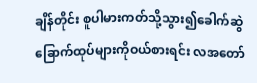ချိန်တိုင်း စူပါမားကတ်သို့သွား၍ခေါက်ဆွဲခြောက်ထုပ်များကိုဝယ်စားရင်း လအတော်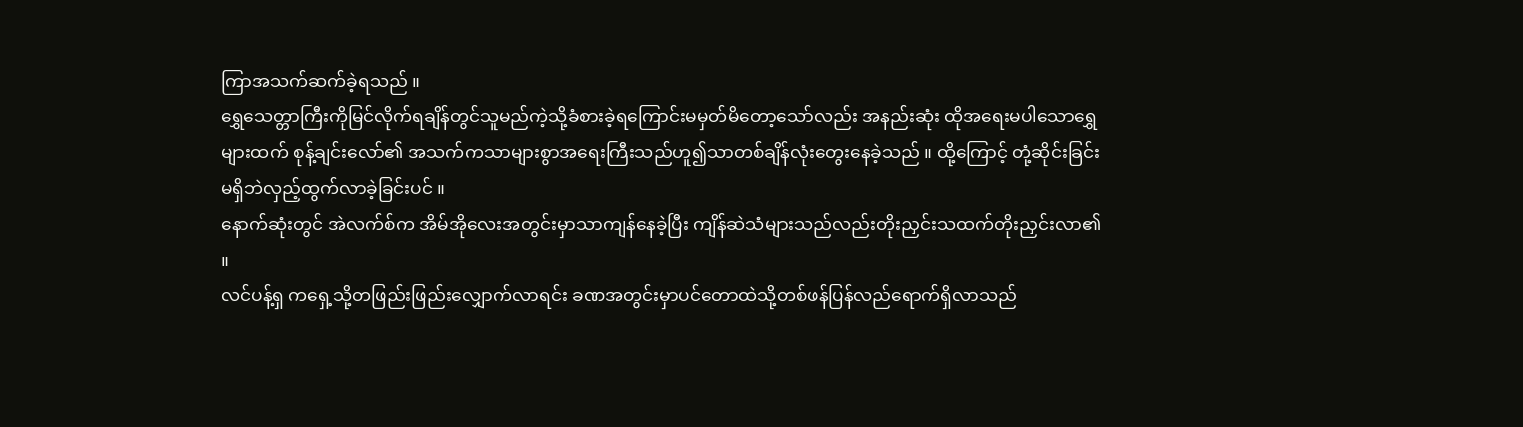ကြာအသက်ဆက်ခဲ့ရသည် ။
ရွှေသေတ္တာကြီးကိုမြင်လိုက်ရချိန်တွင်သူမည်ကဲ့သို့ခံစားခဲ့ရကြောင်းမမှတ်မိတော့သော်လည်း အနည်းဆုံး ထိုအရေးမပါသောရွှေများထက် စုန့်ချင်းလော်၏ အသက်ကသာများစွာအရေးကြီးသည်ဟူ၍သာတစ်ချိန်လုံးတွေးနေခဲ့သည် ။ ထို့ကြောင့် တုံ့ဆိုင်းခြင်းမရှိဘဲလှည့်ထွက်လာခဲ့ခြင်းပင် ။
နောက်ဆုံးတွင် အဲလက်စ်က အိမ်အိုလေးအတွင်းမှာသာကျန်နေခဲ့ပြီး ကျိန်ဆဲသံများသည်လည်းတိုးညှင်းသထက်တိုးညှင်းလာ၏ ။
လင်ပန့်ရှ ကရှေ့သို့တဖြည်းဖြည်းလျှောက်လာရင်း ခဏအတွင်းမှာပင်တောထဲသို့တစ်ဖန်ပြန်လည်ရောက်ရှိလာသည်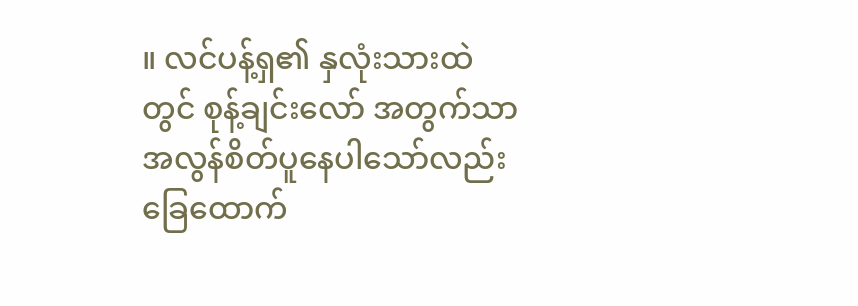။ လင်ပန့်ရှ၏ နှလုံးသားထဲတွင် စုန့်ချင်းလော် အတွက်သာအလွန်စိတ်ပူနေပါသော်လည်း ခြေထောက်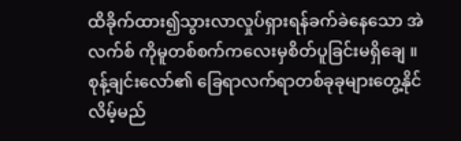ထိခိုက်ထား၍သွားလာလှုပ်ရှားရန်ခက်ခဲနေသော အဲလက်စ် ကိုမူတစ်စက်ကလေးမှစိတ်ပူခြင်းမရှိချေ ။
စုန့်ချင်းလော်၏ ခြေရာလက်ရာတစ်ခုခုများတွေ့နိုင်လိမ့်မည်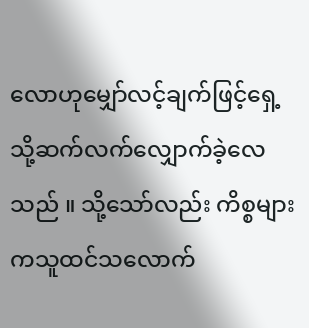လောဟုမျှော်လင့်ချက်ဖြင့်ရှေ့သို့ဆက်လက်လျှောက်ခဲ့လေသည် ။ သို့သော်လည်း ကိစ္စများကသူထင်သလောက်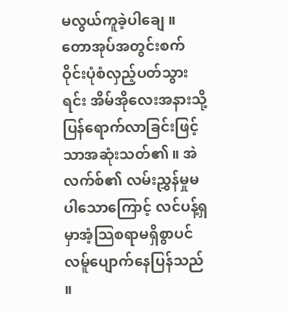မလွယ်ကူခဲ့ပါချေ ။ တောအုပ်အတွင်းစက်ဝိုင်းပုံစံလှည့်ပတ်သွားရင်း အိမ်အိုလေးအနားသို့ပြန်ရောက်လာခြင်းဖြင့်သာအဆုံးသတ်၏ ။ အဲလက်စ်၏ လမ်းညွှန်မှုမပါသောကြောင့် လင်ပန့်ရှ မှာအံ့သြစရာမရှိစွာပင်လမ်ူပျောက်နေပြန်သည် ။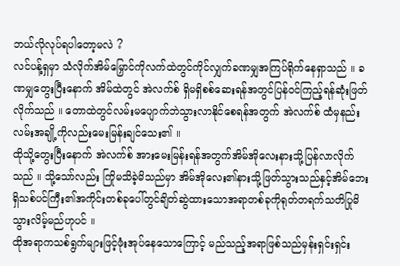ဘယ်လိုလုပ်ရပါတော့မလဲ ?
လင်ပန့်ရှမှာ သံလိုက်အိမ်မြှောင်ကိုလက်ထဲတွင်ကိုင်လျှက်ခဏမျှအကြပ်ရိုက်နေရှာသည် ။ ခဏမျှတွေးပြီးနောက် အိမ်ထဲတွင် အဲလက်စ် ရှိမရှိစစ်ဆေးရန်အတွင်ပြန်ဝင်ကြည့်ရန်ဆုံးဖြတ်လိုက်သည် ။ တောထဲတွင်လမ်းမပျောက်ဘဲသွားလာနိုင်စေရန်အတွက် အဲလက်စ် ထံမှနည်းလမ်းအချို့ကိုလည်းမေးမြန်းချင်သေး၏ ။
ထိုသို့တွေးပြီးနောက် အဲလက်စ် အားမေးမြန်းရန်အတွက်အိမ်အိုလေးနားသို့ပြန်လာလိုက်သည် ။ သို့သော်လည်း ကြိုမသိခဲ့မိသည်မှာ အိမ်အိုလေး၏နားသို့ဖြတ်သွားသည်နှင့်အိမ်ဘေးရှိသစ်ပင်ကြီး၏အကိုင်းတစ်ခုပေါ်တွင်ချိတ်ဆွဲထားသောအရာတစ်ခုကိုရုတ်တရက်သတိပြုမိသွားလိမ့်မည်ဟုပင် ။
ထိုအရာကသစ်ရွက်များဖြင့်ဖုံးအုပ်နေသောကြောင့် မည်သည့်အရာဖြစ်သည်မှန်းရှင်းရှင်း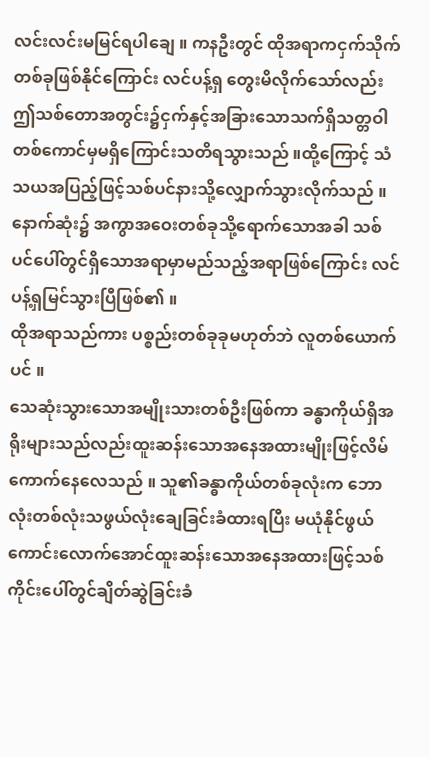လင်းလင်းမမြင်ရပါချေ ။ ကနဦးတွင် ထိုအရာကငှက်သိုက်တစ်ခုဖြစ်နိုင်ကြောင်း လင်ပန့်ရှ တွေးမိလိုက်သော်လည်းဤသစ်တောအတွင်း၌ငှက်နှင့်အခြားသောသက်ရှိသတ္တဝါတစ်ကောင်မှမရှိကြောင်းသတိရသွားသည် ။ထို့ကြောင့် သံသယအပြည့်ဖြင့်သစ်ပင်နားသို့လျှောက်သွားလိုက်သည် ။ နောက်ဆုံး၌ အကွာအဝေးတစ်ခုသို့ရောက်သောအခါ သစ်ပင်ပေါ်တွင်ရှိသောအရာမှာမည်သည့်အရာဖြစ်ကြောင်း လင်ပန့်ရှမြင်သွားပြီဖြစ်၏ ။
ထိုအရာသည်ကား ပစ္စည်းတစ်ခုခုမဟုတ်ဘဲ လူတစ်ယောက်ပင် ။
သေဆုံးသွားသောအမျိုးသားတစ်ဦးဖြစ်ကာ ခန္ဓာကိုယ်ရှိအရိုးများသည်လည်းထူးဆန်းသောအနေအထားမျိုးဖြင့်လိမ်ကောက်နေလေသည် ။ သူ၏ခန္ဓာကိုယ်တစ်ခုလုံးက ဘောလုံးတစ်လုံးသဖွယ်လုံးချေခြင်းခံထားရပြီး မယုံနိုင်ဖွယ်ကောင်းလောက်အောင်ထူးဆန်းသောအနေအထားဖြင့်သစ်ကိုင်းပေါ်တွင်ချိတ်ဆွဲခြင်းခံ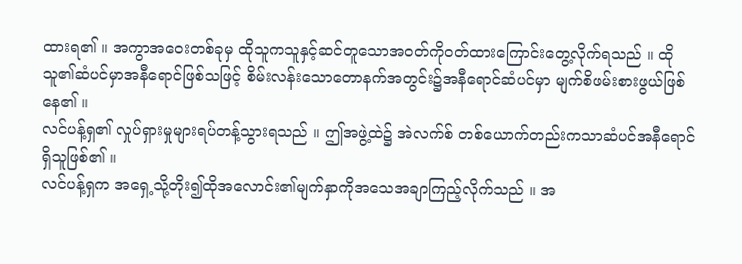ထားရ၏ ။ အကွာအဝေးတစ်ခုမှ ထိုသူကသူနှင့်ဆင်တူသောအဝတ်ကိုဝတ်ထားကြောင်းတွေ့လိုက်ရသည် ။ ထိုသူ၏ဆံပင်မှာအနီရောင်ဖြစ်သဖြင့် စိမ်းလန်းသောတောနက်အတွင်း၌အနီရောင်ဆံပင်မှာ မျက်စိဖမ်းစားဖွယ်ဖြစ်နေ၏ ။
လင်ပန့်ရှ၏ လှုပ်ရှားမှုများရပ်တန့်သွားရသည် ။ ဤအဖွဲ့ထဲ၌ အဲလက်စ် တစ်ယောက်တည်းကသာဆံပင်အနီရောင်ရှိသူဖြစ်၏ ။
လင်ပန့်ရှက အရှေ့သို့တိုး၍ထိုအလောင်း၏မျက်နှာကိုအသေအချာကြည့်လိုက်သည် ။ အ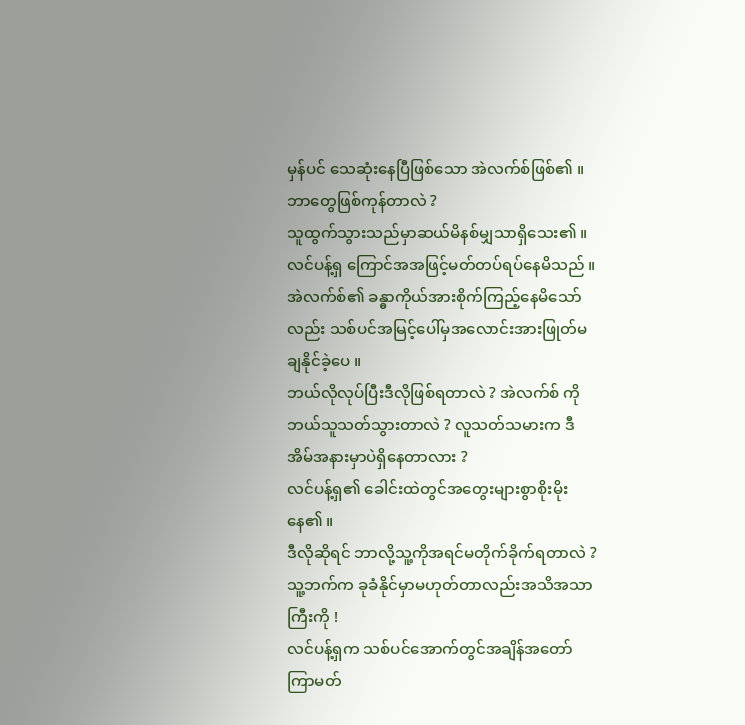မှန်ပင် သေဆုံးနေပြီဖြစ်သော အဲလက်စ်ဖြစ်၏ ။
ဘာတွေဖြစ်ကုန်တာလဲ ?
သူထွက်သွားသည်မှာဆယ်မိနစ်မျှသာရှိသေး၏ ။ လင်ပန့်ရှ ကြောင်အအဖြင့်မတ်တပ်ရပ်နေမိသည် ။ အဲလက်စ်၏ ခန္ဓာကိုယ်အားစိုက်ကြည့်နေမိသော်လည်း သစ်ပင်အမြင့်ပေါ်မှအလောင်းအားဖြုတ်မချနိုင်ခဲ့ပေ ။
ဘယ်လိုလုပ်ပြီးဒီလိုဖြစ်ရတာလဲ ? အဲလက်စ် ကိုဘယ်သူသတ်သွားတာလဲ ? လူသတ်သမားက ဒီအိမ်အနားမှာပဲရှိနေတာလား ?
လင်ပန့်ရှ၏ ခေါင်းထဲတွင်အတွေးများစွာစိုးမိုးနေ၏ ။
ဒီလိုဆိုရင် ဘာလို့သူ့ကိုအရင်မတိုက်ခိုက်ရတာလဲ ? သူ့ဘက်က ခုခံနိုင်မှာမဟုတ်တာလည်းအသိအသာကြီးကို !
လင်ပန့်ရှက သစ်ပင်အောက်တွင်အချိန်အတော်ကြာမတ်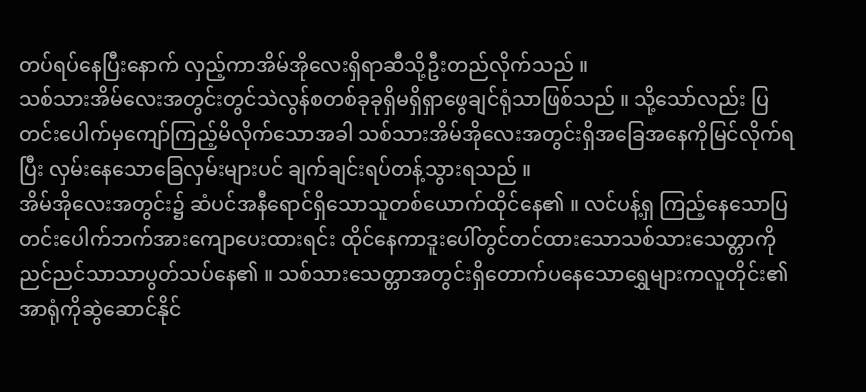တပ်ရပ်နေပြီးနောက် လှည့်ကာအိမ်အိုလေးရှိရာဆီသို့ဦးတည်လိုက်သည် ။
သစ်သားအိမ်လေးအတွင်းတွင်သဲလွန်စတစ်ခုခုရှိမရှိရှာဖွေချင်ရုံသာဖြစ်သည် ။ သို့သော်လည်း ပြတင်းပေါက်မှကျော်ကြည့်မိလိုက်သောအခါ သစ်သားအိမ်အိုလေးအတွင်းရှိအခြေအနေကိုမြင်လိုက်ရပြီး လှမ်းနေသောခြေလှမ်းများပင် ချက်ချင်းရပ်တန့်သွားရသည် ။
အိမ်အိုလေးအတွင်း၌ ဆံပင်အနီရောင်ရှိသောသူတစ်ယောက်ထိုင်နေ၏ ။ လင်ပန့်ရှ ကြည့်နေသောပြတင်းပေါက်ဘက်အားကျောပေးထားရင်း ထိုင်နေကာဒူးပေါ်တွင်တင်ထားသောသစ်သားသေတ္တာကိုညင်ညင်သာသာပွတ်သပ်နေ၏ ။ သစ်သားသေတ္တာအတွင်းရှိတောက်ပနေသောရွှေများကလူတိုင်း၏အာရုံကိုဆွဲဆောင်နိုင်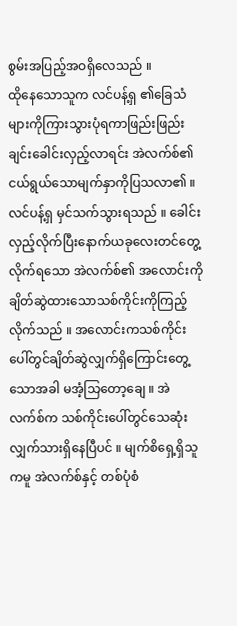စွမ်းအပြည့်အဝရှိလေသည် ။
ထိုနေသောသူက လင်ပန့်ရှ ၏ခြေသံများကိုကြားသွားပုံရကာဖြည်းဖြည်းချင်းခေါင်းလှည့်လာရင်း အဲလက်စ်၏ငယ်ရွယ်သောမျက်နှာကိုပြသလာ၏ ။
လင်ပန့်ရှ မှင်သက်သွားရသည် ။ ခေါင်းလှည့်လိုက်ပြီးနောက်ယခုလေးတင်တွေ့လိုက်ရသော အဲလက်စ်၏ အလောင်းကိုချိတ်ဆွဲထားသောသစ်ကိုင်းကိုကြည့်လိုက်သည် ။ အလောင်းကသစ်ကိုင်းပေါ်တွင်ချိတ်ဆွဲလျှက်ရှိကြောင်းတွေ့သောအခါ မအံ့သြတော့ချေ ။ အဲလက်စ်က သစ်ကိုင်းပေါ်တွင်သေဆုံးလျှက်သားရှိနေပြီပင် ။ မျက်စိရှေ့ရှိသူကမူ အဲလက်စ်နှင့် တစ်ပုံစံ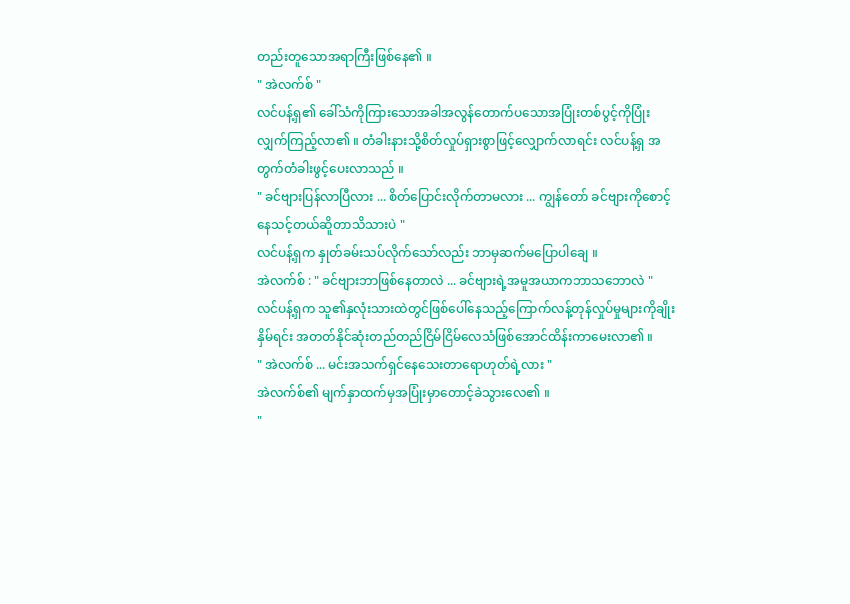တည်းတူသောအရာကြီးဖြစ်နေ၏ ။
" အဲလက်စ် "
လင်ပန့်ရှ၏ ခေါ်သံကိုကြားသောအခါအလွန်တောက်ပသောအပြုံးတစ်ပွင့်ကိုပြုံးလျှက်ကြည့်လာ၏ ။ တံခါးနားသို့စိတ်လှုပ်ရှားစွာဖြင့်လျှောက်လာရင်း လင်ပန့်ရှ အတွက်တံခါးဖွင့်ပေးလာသည် ။
" ခင်ဗျားပြန်လာပြီလား ... စိတ်ပြောင်းလိုက်တာမလား ... ကျွန်တော် ခင်ဗျားကိုစောင့်နေသင့်တယ်ဆိူတာသိသားပဲ "
လင်ပန့်ရှက နှုတ်ခမ်းသပ်လိုက်သော်လည်း ဘာမှဆက်မပြောပါချေ ။
အဲလက်စ် : " ခင်ဗျားဘာဖြစ်နေတာလဲ ... ခင်ဗျားရဲ့အမူအယာကဘာသဘောလဲ "
လင်ပန့်ရှက သူ၏နှလုံးသားထဲတွင်ဖြစ်ပေါ်နေသည့်ကြောက်လန့်တုန်လှုပ်မှုများကိုချိုးနှိမ်ရင်း အတတ်နိုင်ဆုံးတည်တည်ငြိမ်ငြိမ်လေသံဖြစ်အောင်ထိန်းကာမေးလာ၏ ။
" အဲလက်စ် ... မင်းအသက်ရှင်နေသေးတာရောဟုတ်ရဲ့လား "
အဲလက်စ်၏ မျက်နှာထက်မှအပြုံးမှာတောင့်ခဲသွားလေ၏ ။
"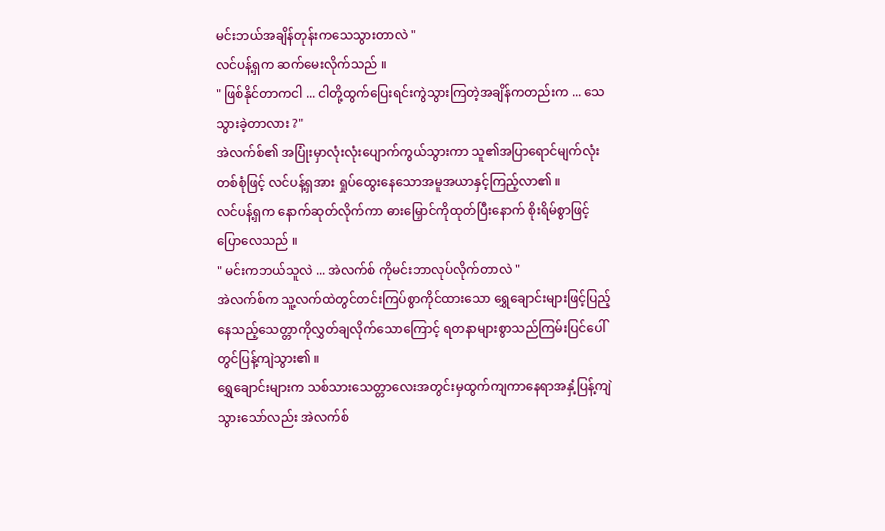မင်းဘယ်အချိန်တုန်းကသေသွားတာလဲ "
လင်ပန့်ရှက ဆက်မေးလိုက်သည် ။
" ဖြစ်နိုင်တာကငါ ... ငါတို့ထွက်ပြေးရင်းကွဲသွားကြတဲ့အချိန်ကတည်းက ... သေသွားခဲ့တာလား ?"
အဲလက်စ်၏ အပြုံးမှာလုံးလုံးပျောက်ကွယ်သွားကာ သူ၏အပြာရောင်မျက်လုံးတစ်စုံဖြင့် လင်ပန့်ရှအား ရှုပ်ထွေးနေသောအမူအယာနှင့်ကြည့်လာ၏ ။
လင်ပန့်ရှက နောက်ဆုတ်လိုက်ကာ ဓားမြှောင်ကိုထုတ်ပြီးနောက် စိုးရိမ်စွာဖြင့်ပြောလေသည် ။
" မင်းကဘယ်သူလဲ ... အဲလက်စ် ကိုမင်းဘာလုပ်လိုက်တာလဲ "
အဲလက်စ်က သူ့လက်ထဲတွင်တင်းကြပ်စွာကိုင်ထားသော ရွှေချောင်းများဖြင့်ပြည့်နေသည့်သေတ္တာကိုလွှတ်ချလိုက်သောကြောင့် ရတနာများစွာသည်ကြမ်းပြင်ပေါ်တွင်ပြန့်ကျဲသွား၏ ။
ရွှေချောင်းများက သစ်သားသေတ္တာလေးအတွင်းမှထွက်ကျကာနေရာအနှံ့ပြန့်ကျဲသွားသော်လည်း အဲလက်စ်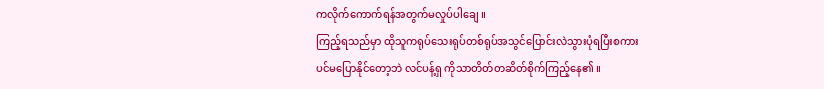ကလိုက်ကောက်ရန်အတွက်မလှုပ်ပါချေ ။
ကြည့်ရသည်မှာ ထိုသူကရုပ်သေးရုပ်တစ်ရုပ်အသွင်ပြောင်းလဲသွားပုံရပြီးစကားပင်မပြောနိုင်တော့ဘဲ လင်ပန့်ရှ ကိုသာတိတ်တဆိတ်စိုက်ကြည့်နေ၏ ။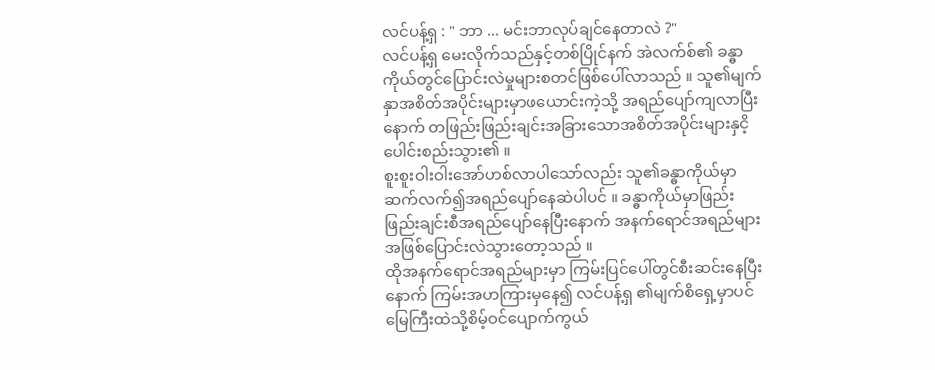လင်ပန့်ရှ : " ဘာ ... မင်းဘာလုပ်ချင်နေတာလဲ ?"
လင်ပန့်ရှ မေးလိုက်သည်နှင့်တစ်ပြိုင်နက် အဲလက်စ်၏ ခန္ဓာကိုယ်တွင်ပြောင်းလဲမှုများစတင်ဖြစ်ပေါ်လာသည် ။ သူ၏မျက်နှာအစိတ်အပိုင်းများမှာဖယောင်းကဲ့သို့ အရည်ပျော်ကျလာပြီးနောက် တဖြည်းဖြည်းချင်းအခြားသောအစိတ်အပိုင်းများနှငိ့ပေါင်းစည်းသွား၏ ။
စူးစူးဝါးဝါးအော်ဟစ်လာပါသော်လည်း သူ၏ခန္ဓာကိုယ်မှာဆက်လက်၍အရည်ပျော်နေဆဲပါပင် ။ ခန္ဓာကိုယ်မှာဖြည်းဖြည်းချင်းစီအရည်ပျော်နေပြီးနောက် အနက်ရောင်အရည်များအဖြစ်ပြောင်းလဲသွားတော့သည် ။
ထိုအနက်ရောင်အရည်များမှာ ကြမ်းပြင်ပေါ်တွင်စီးဆင်းနေပြီးနောက် ကြမ်းအဟကြားမှနေ၍ လင်ပန့်ရှ ၏မျက်စိရှေ့မှာပင်မြေကြီးထဲသို့စိမ့်ဝင်ပျောက်ကွယ်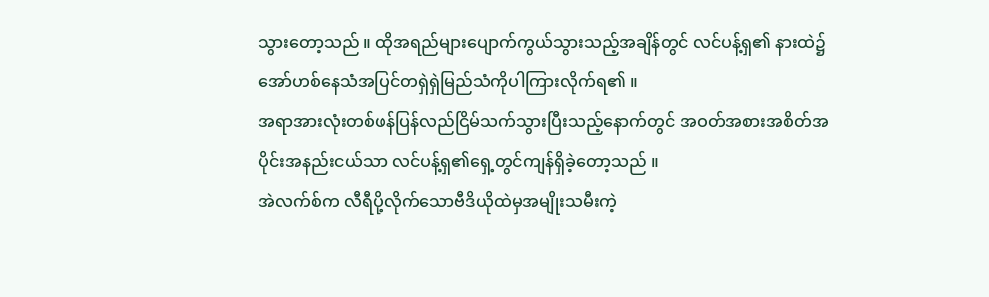သွားတော့သည် ။ ထိုအရည်များပျောက်ကွယ်သွားသည့်အချိန်တွင် လင်ပန့်ရှ၏ နားထဲ၌အော်ဟစ်နေသံအပြင်တရှဲရှဲမြည်သံကိုပါကြားလိုက်ရ၏ ။
အရာအားလုံးတစ်ဖန်ပြန်လည်ငြိမ်သက်သွားပြီးသည့်နောက်တွင် အဝတ်အစားအစိတ်အပိုင်းအနည်းငယ်သာ လင်ပန့်ရှ၏ရှေ့တွင်ကျန်ရှိခဲ့တော့သည် ။
အဲလက်စ်က လီရီပို့လိုက်သောဗီဒိယိုထဲမှအမျိုးသမီးကဲ့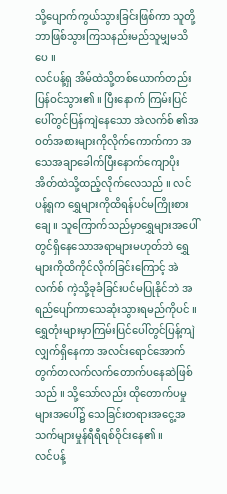သို့ပျောက်ကွယ်သွားခြင်းဖြစ်ကာ သူတို့ဘာဖြစ်သွားကြသနည်းမည်သူမျှမသိပေ ။
လင်ပန့်ရှ အိမ်ထဲသို့တစ်ယောက်တည်းပြန်ဝင်သွား၏ ။ ပြီးနောက် ကြမ်းပြင်ပေါ်တွင်ပြန်ကျဲနေသော အဲလက်စ် ၏အဝတ်အစားများကိုလိုက်ကောက်ကာ အသေအချာခေါက်ပြီးနောက်ကျောပိုးအိတ်ထဲသို့ထည့်လိုက်လေသည် ။ လင်ပန့်ရှက ရွှေများကိုထိရန်ပင်မကြိုးစားချေ ။ သူကြောက်သည်မှာရွှေများအပေါ်တွင်ရှိနေသောအရာများမဟုတ်ဘဲ ရွှေများကိုထိကိုင်လိုက်ခြင်းကြောင့် အဲလက်စ် ကဲ့သို့ခုခံခြင်းပင်မပြုနိုင်ဘဲ အရည်ပျော်ကာသေဆုံးသွားရမည်ကိုပင် ။ ရွှေတုံးများမှာကြမ်းပြင်ပေါ်တွင်ပြန့်ကျဲလျှက်ရှိနေကာ အလင်းရောင်အောက်တွက်တလက်လက်တောက်ပနေဆဲဖြစ်သည် ။ သို့သော်လည်း ထိုတောက်ပမှုများအပေါ်၌ သေခြင်းတရားအငွေ့အသက်များမှုန်ရီရီရစ်ဝိုင်းနေ၏ ။
လင်ပန့်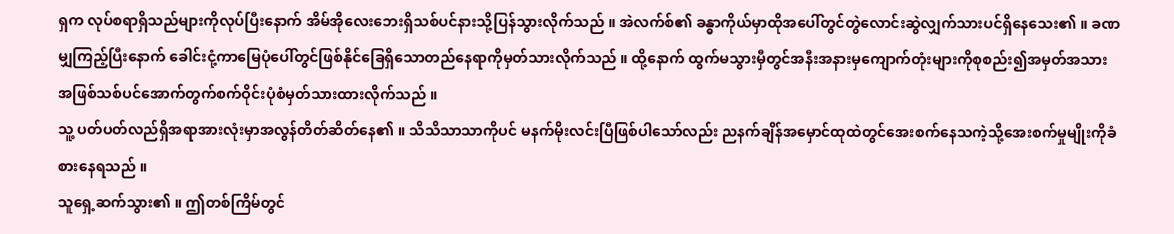ရှက လုပ်စရာရှိသည်များကိုလုပ်ပြီးနောက် အိမ်အိုလေးဘေးရှိသစ်ပင်နားသို့ပြန်သွားလိုက်သည် ။ အဲလက်စ်၏ ခန္ဓာကိုယ်မှာထိုအပေါ်တွင်တွဲလောင်းဆွဲလျှက်သားပင်ရှိနေသေး၏ ။ ခဏမျှကြည့်ပြီးနောက် ခေါင်းငုံ့ကာမြေပုံပေါ်တွင်ဖြစ်နိုင်ခြေရှိသောတည်နေရာကိုမှတ်သားလိုက်သည် ။ ထို့နောက် ထွက်မသွားမှီတွင်အနီးအနားမှကျောက်တုံးများကိုစုစည်း၍အမှတ်အသားအဖြစ်သစ်ပင်အောက်တွက်စက်ဝိုင်းပုံစံမှတ်သားထားလိုက်သည် ။
သူ့ ပတ်ပတ်လည်ရှိအရာအားလုံးမှာအလွန်တိတ်ဆိတ်နေ၏ ။ သိသိသာသာကိုပင် မနက်မိုးလင်းပြီဖြစ်ပါသော်လည်း ညနက်ချိန်အမှောင်ထုထဲတွင်အေးစက်နေသကဲ့သို့အေးစက်မှုမျိုးကိုခံစားနေရသည် ။
သူရှေ့ဆက်သွား၏ ။ ဤတစ်ကြိမ်တွင်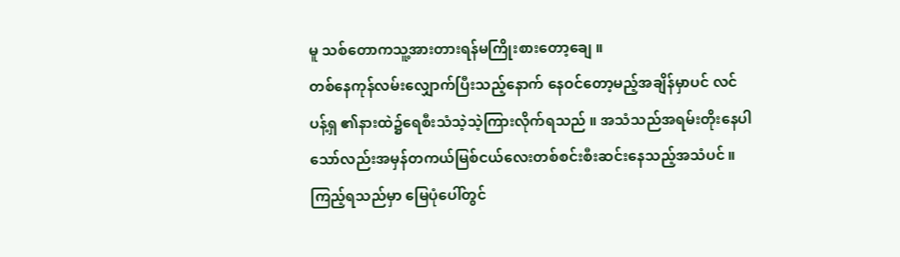မူ သစ်တောကသူ့အားတားရန်မကြိုးစားတော့ချေ ။
တစ်နေကုန်လမ်းလျှောက်ပြီးသည့်နောက် နေဝင်တော့မည့်အချိန်မှာပင် လင်ပန့်ရှ ၏နားထဲ၌ရေစီးသံသဲ့သဲ့ကြားလိုက်ရသည် ။ အသံသည်အရမ်းတိုးနေပါသော်လည်းအမှန်တကယ်မြစ်ငယ်လေးတစ်စင်းစီးဆင်းနေသည့်အသံပင် ။ ကြည့်ရသည်မှာ မြေပုံပေါ်တွင်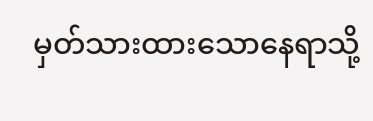မှတ်သားထားသောနေရာသို့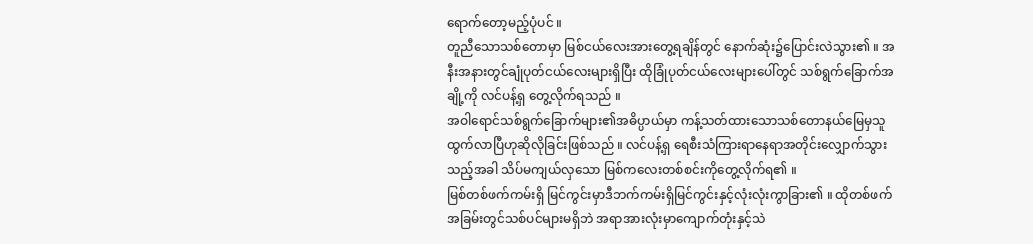ရောက်တော့မည့်ပုံပင် ။
တူညီသောသစ်တောမှာ မြစ်ငယ်လေးအားတွေ့ရချိန်တွင် နောက်ဆုံး၌ပြောင်းလဲသွား၏ ။ အနီးအနားတွင်ချုံပုတ်ငယ်လေးများရှိပြီး ထိုခြုံပုတ်ငယ်လေးများပေါ်တွင် သစ်ရွက်ခြောက်အချို့ကို လင်ပန့်ရှ တွေ့လိုက်ရသည် ။
အဝါရောင်သစ်ရွက်ခြောက်များ၏အဓိပ္ပာယ်မှာ ကန့်သတ်ထားသောသစ်တောနယ်မြေမှသူထွက်လာပြီဟုဆိုလိုခြင်းဖြစ်သည် ။ လင်ပန့်ရှ ရေစီးသံကြားရာနေရာအတိုင်းလျှောက်သွားသည့်အခါ သိပ်မကျယ်လှသော မြစ်ကလေးတစ်စင်းကိုတွေ့လိုက်ရ၏ ။
မြစ်တစ်ဖက်ကမ်းရှိ မြင်ကွင်းမှာဒီဘက်ကမ်းရှိမြင်ကွင်းနှင့်လုံးလုံးကွာခြား၏ ။ ထိုတစ်ဖက်အခြမ်းတွင်သစ်ပင်များမရှိဘဲ အရာအားလုံးမှာကျောက်တုံးနှင့်သဲ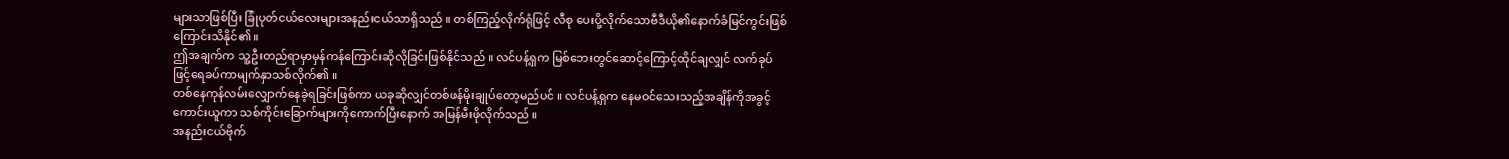များသာဖြစ်ပြီး ခြုံပုတ်ငယ်လေးများအနည်းငယ်သာရှိသည် ။ တစ်ကြည့်လိုက်ရုံဖြင့် လီစု ပေးပို့လိုက်သောဗီဒီယို၏နောက်ခံမြင်ကွင်းဖြစ်ကြောင်းသိနိုင်၏ ။
ဤအချက်က သူ့ဦးတည်ရာမှာမှန်ကန်ကြောင်းဆိုလိုခြင်းဖြစ်နိုင်သည် ။ လင်ပန့်ရှက မြစ်ဘေးတွင်ဆောင့်ကြောင့်ထိုင်ချလျှင် လက်ခုပ်ဖြင့်ရေခပ်ကာမျက်နှာသစ်လိုက်၏ ။
တစ်နေကုန်လမ်းလျှောက်နေခဲ့ရခြင်းဖြစ်ကာ ယခုဆိုလျှင်တစ်ဖန်မိုးချုပ်တော့မည်ပင် ။ လင်ပန့်ရှက နေမဝင်သေးသည့်အချိန်ကိုအခွင့်ကောင်းယူကာ သစ်ကိုင်းခြောက်များကိုကောက်ပြီးနောက် အမြန်မီးဖိုလိုက်သည် ။
အနည်းငယ်ဗိုက်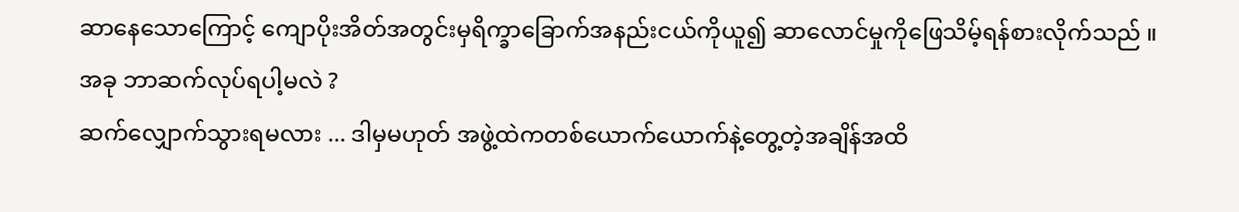ဆာနေသောကြောင့် ကျောပိုးအိတ်အတွင်းမှရိက္ခာခြောက်အနည်းငယ်ကိုယူ၍ ဆာလောင်မှုကိုဖြေသိမ့်ရန်စားလိုက်သည် ။
အခု ဘာဆက်လုပ်ရပါ့မလဲ ?
ဆက်လျှောက်သွားရမလား ... ဒါမှမဟုတ် အဖွဲ့ထဲကတစ်ယောက်ယောက်နဲ့တွေ့တဲ့အချိန်အထိ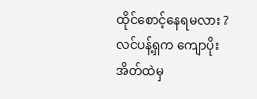ထိုင်စောင့်နေရမလား ?
လင်ပန့်ရှက ကျောပိုးအိတ်ထဲမှ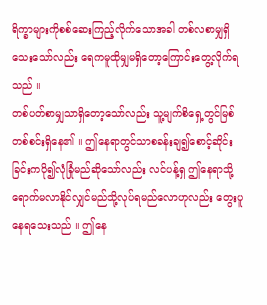ရိက္ခာများကိုစစ်ဆေးကြည့်လိုက်သောအခါ တစ်လစာမျှရှိသေးသော်လည်း ရေကမူထိုမျှမရှိတော့ကြောင်းတွေ့လိုက်ရသည် ။
တစ်ပတ်စာမျှသာရှိတော့သော်လည်း သူ့မျက်စိရှေ့တွင်မြစ်တစ်စင်းရှိနေ၏ ။ ဤနေရာတွင်သာစခန်းချ၍စောင့်ဆိုင်းခြင်းကပို၍လုံခြုံမည်ဆိုသော်လည်း လင်ပန့်ရှ ဤနေရာသို့ရောက်မလာနိုင်လျှင်မည်သို့လုပ်ရမည်လောဟုလည်း တွေးပူနေရသေးသည် ။ ဤနေ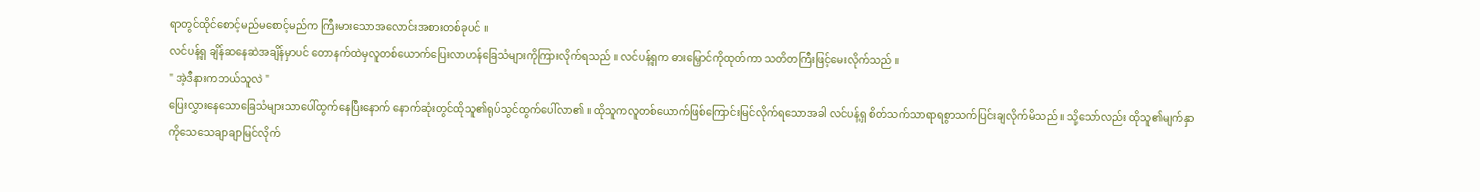ရာတွင်ထိုင်စောင့်မည်မစောင့်မည်က ကြီးမားသောအလောင်းအစားတစ်ခုပင် ။
လင်ပန့်ရှ ချိန်ဆနေဆဲအချိန်မှာပင် တောနက်ထဲမှလူတစ်ယောက်ပြေးလာဟန်ခြေသံများကိုကြားလိုက်ရသည် ။ လင်ပန့်ရှက ဓားမြှောင်ကိုထုတ်ကာ သတိတကြီးဖြင့်မေးလိုက်သည် ။
" အဲ့ဒီနားကဘယ်သူလဲ "
ပြေးလွှားနေသောခြေသံများသာပေါ်ထွက်နေပြီးနောက် နောက်ဆုံးတွင်ထိုသူ၏ရုပ်သွင်ထွက်ပေါ်လာ၏ ။ ထိုသူကလူတစ်ယောက်ဖြစ်ကြောင်းမြင်လိုက်ရသောအခါ လင်ပန့်ရှ စိတ်သက်သာရာရစွာသက်ပြင်းချလိုက်မိသည် ။ သို့သော်လည်း ထိုသူ၏မျက်နှာကိုသေသေချာချာမြင်လိုက်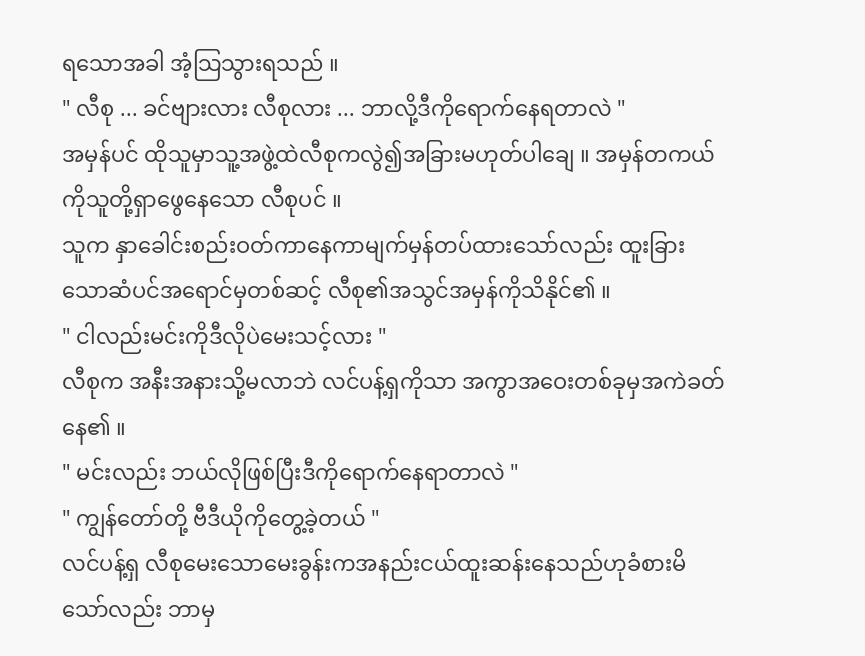ရသောအခါ အံ့သြသွားရသည် ။
" လီစု ... ခင်ဗျားလား လီစုလား ... ဘာလို့ဒီကိုရောက်နေရတာလဲ "
အမှန်ပင် ထိုသူမှာသူ့အဖွဲ့ထဲလီစုကလွဲ၍အခြားမဟုတ်ပါချေ ။ အမှန်တကယ်ကိုသူတို့ရှာဖွေနေသော လီစုပင် ။
သူက နှာခေါင်းစည်းဝတ်ကာနေကာမျက်မှန်တပ်ထားသော်လည်း ထူးခြားသောဆံပင်အရောင်မှတစ်ဆင့် လီစု၏အသွင်အမှန်ကိုသိနိုင်၏ ။
" ငါလည်းမင်းကိုဒီလိုပဲမေးသင့်လား "
လီစုက အနီးအနားသို့မလာဘဲ လင်ပန့်ရှကိုသာ အကွာအဝေးတစ်ခုမှအကဲခတ်နေ၏ ။
" မင်းလည်း ဘယ်လိုဖြစ်ပြီးဒီကိုရောက်နေရာတာလဲ "
" ကျွန်တော်တို့ ဗီဒီယိုကိုတွေ့ခဲ့တယ် "
လင်ပန့်ရှ လီစုမေးသောမေးခွန်းကအနည်းငယ်ထူးဆန်းနေသည်ဟုခံစားမိသော်လည်း ဘာမှ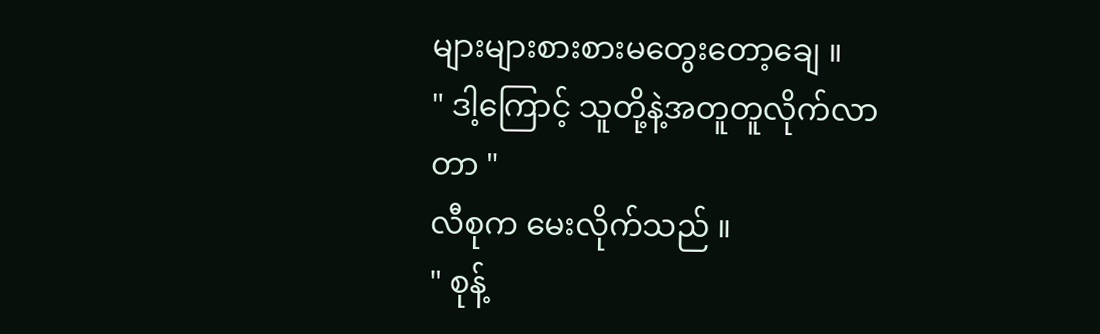များများစားစားမတွေးတော့ချေ ။
" ဒါ့ကြောင့် သူတို့နဲ့အတူတူလိုက်လာတာ "
လီစုက မေးလိုက်သည် ။
" စုန့်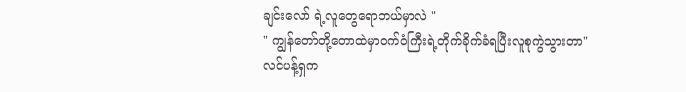ချင်းလော် ရဲ့လူတွေရောဘယ်မှာလဲ "
" ကျွန်တော်တို့တောထဲမှာဝက်ဝံကြီးရဲ့တိုက်ခိုက်ခံရပြီးလူစုကွဲသွားတာ"
လင်ပန့်ရှက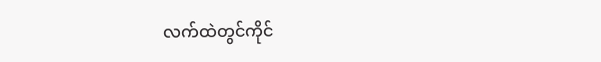လက်ထဲတွင်ကိုင်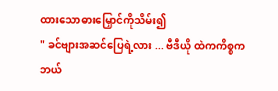ထားသောဓားမြှောင်ကိုသိမ်း၍
" ခင်ဗျားအဆင်ပြေရဲ့လား ... ဗီဒီယို ထဲကကိစ္စကဘယ်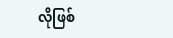လိုဖြစ်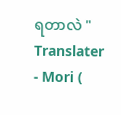ရတာလဲ "
Translater - Mori (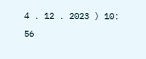4 . 12 . 2023 ) 10: 56